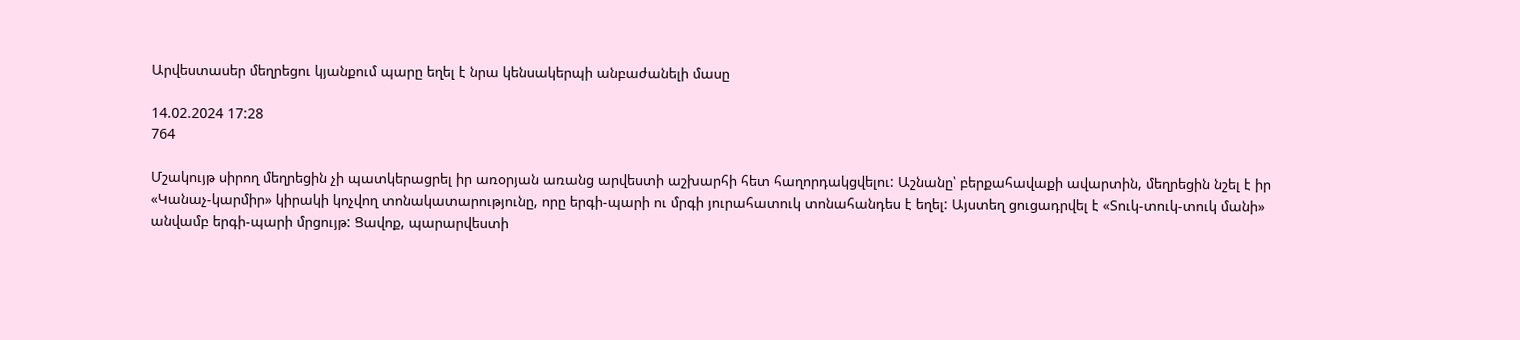Արվեստասեր մեղրեցու կյանքում պարը եղել է նրա կենսակերպի անբաժանելի մասը

14.02.2024 17:28
764

Մշակույթ սիրող մեղրեցին չի պատկերացրել իր առօրյան առանց արվեստի աշխարհի հետ հաղորդակցվելու: Աշնանը՝ բերքահավաքի ավարտին, մեղրեցին նշել է իր «Կանաչ-կարմիր» կիրակի կոչվող տոնակատարությունը, որը երգի-պարի ու մրգի յուրահատուկ տոնահանդես է եղել: Այստեղ ցուցադրվել է «Տուկ-տուկ-տուկ մանի» անվամբ երգի-պարի մրցույթ: Ցավոք, պարարվեստի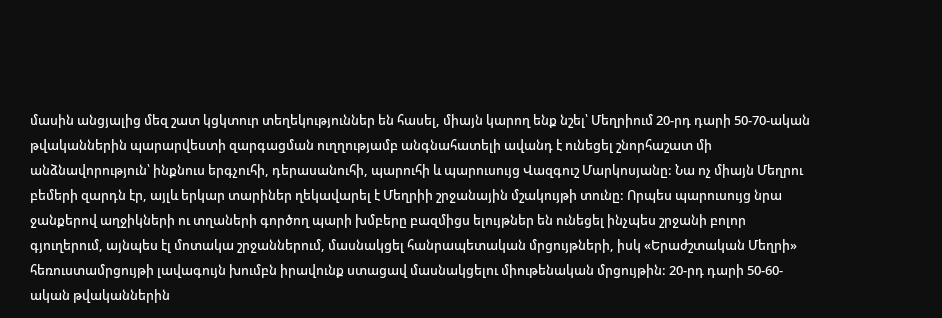մասին անցյալից մեզ շատ կցկտուր տեղեկություններ են հասել, միայն կարող ենք նշել՝ Մեղրիում 20-րդ դարի 50-70-ական թվականներին պարարվեստի զարգացման ուղղությամբ անգնահատելի ավանդ է ունեցել շնորհաշատ մի անձնավորություն՝ ինքնուս երգչուհի, դերասանուհի, պարուհի և պարուսույց Վազգուշ Մարկոսյանը: Նա ոչ միայն Մեղրու բեմերի զարդն էր, այլև երկար տարիներ ղեկավարել է Մեղրիի շրջանային մշակույթի տունը: Որպես պարուսույց նրա ջանքերով աղջիկների ու տղաների գործող պարի խմբերը բազմիցս ելույթներ են ունեցել ինչպես շրջանի բոլոր գյուղերում, այնպես էլ մոտակա շրջաններում, մասնակցել հանրապետական մրցույթների, իսկ «Երաժշտական Մեղրի» հեռուստամրցույթի լավագույն խումբն իրավունք ստացավ մասնակցելու միութենական մրցույթին: 20-րդ դարի 50-60-ական թվականներին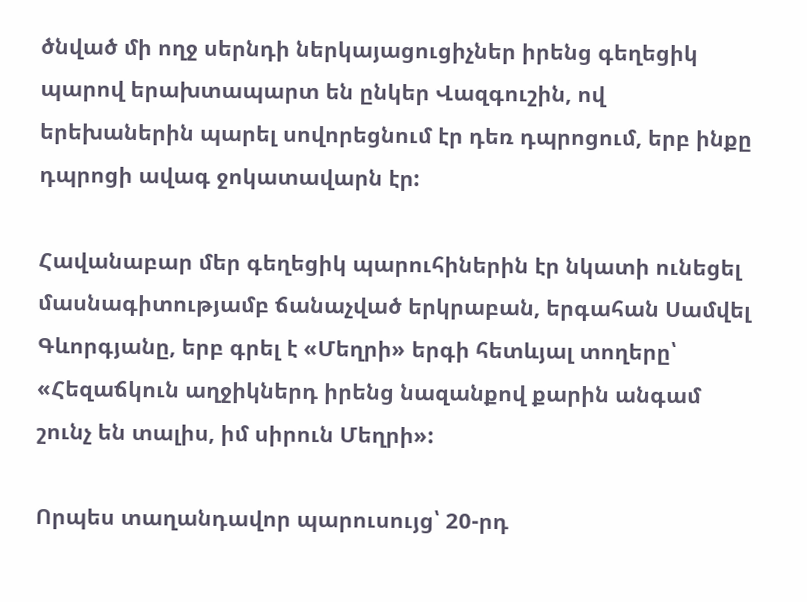ծնված մի ողջ սերնդի ներկայացուցիչներ իրենց գեղեցիկ պարով երախտապարտ են ընկեր Վազգուշին, ով երեխաներին պարել սովորեցնում էր դեռ դպրոցում, երբ ինքը դպրոցի ավագ ջոկատավարն էր:

Հավանաբար մեր գեղեցիկ պարուհիներին էր նկատի ունեցել մասնագիտությամբ ճանաչված երկրաբան, երգահան Սամվել Գևորգյանը, երբ գրել է «Մեղրի» երգի հետևյալ տողերը՝ «Հեզաճկուն աղջիկներդ իրենց նազանքով քարին անգամ շունչ են տալիս, իմ սիրուն Մեղրի»:

Որպես տաղանդավոր պարուսույց՝ 20-րդ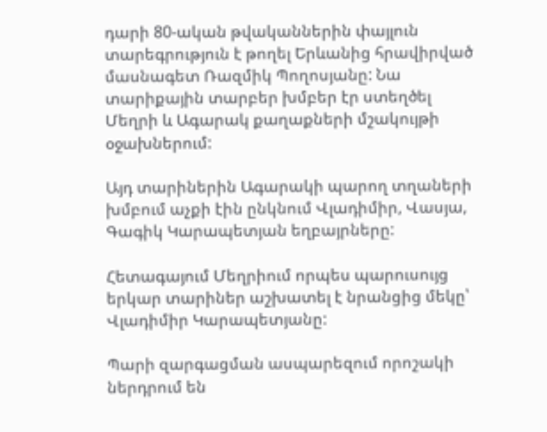դարի 80-ական թվականներին փայլուն տարեգրություն է թողել Երևանից հրավիրված մասնագետ Ռազմիկ Պողոսյանը: Նա տարիքային տարբեր խմբեր էր ստեղծել Մեղրի և Ագարակ քաղաքների մշակույթի օջախներում:

Այդ տարիներին Ագարակի պարող տղաների խմբում աչքի էին ընկնում Վլադիմիր, Վասյա, Գագիկ Կարապետյան եղբայրները:

Հետագայում Մեղրիում որպես պարուսույց երկար տարիներ աշխատել է նրանցից մեկը՝ Վլադիմիր Կարապետյանը:

Պարի զարգացման ասպարեզում որոշակի ներդրում են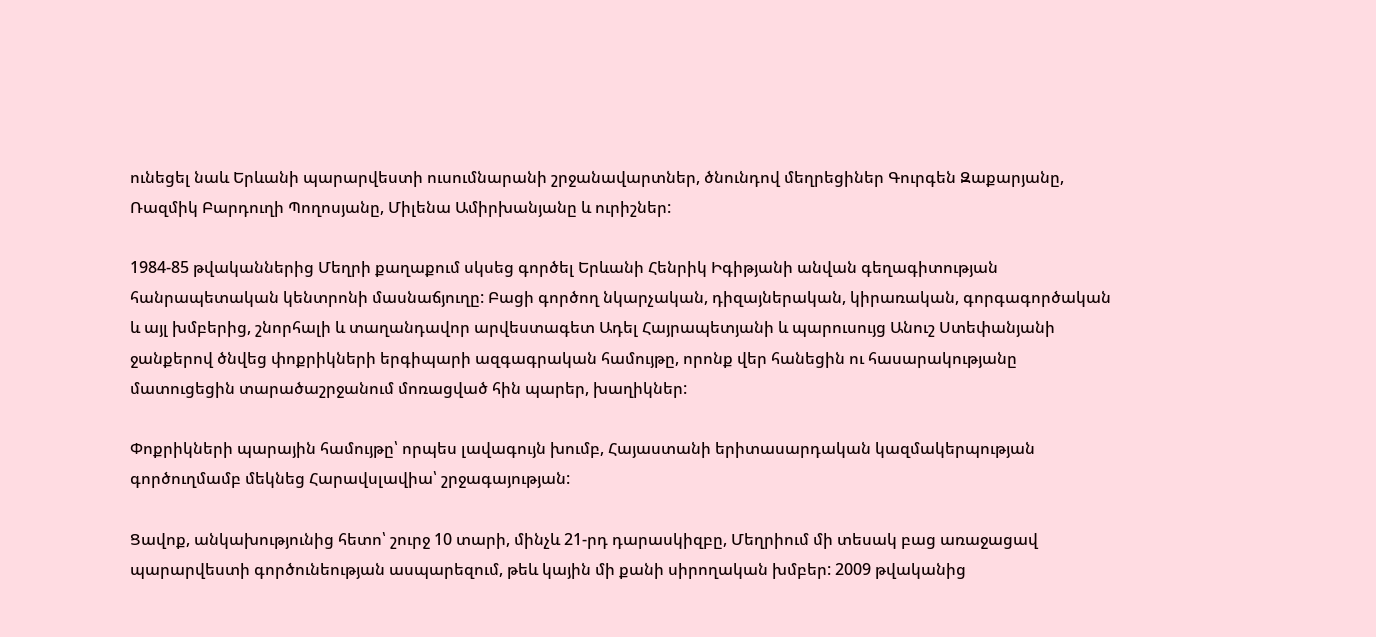ունեցել նաև Երևանի պարարվեստի ուսումնարանի շրջանավարտներ, ծնունդով մեղրեցիներ Գուրգեն Զաքարյանը, Ռազմիկ Բարդուղի Պողոսյանը, Միլենա Ամիրխանյանը և ուրիշներ:

1984-85 թվականներից Մեղրի քաղաքում սկսեց գործել Երևանի Հենրիկ Իգիթյանի անվան գեղագիտության հանրապետական կենտրոնի մասնաճյուղը: Բացի գործող նկարչական, դիզայներական, կիրառական, գորգագործական և այլ խմբերից, շնորհալի և տաղանդավոր արվեստագետ Ադել Հայրապետյանի և պարուսույց Անուշ Ստեփանյանի ջանքերով ծնվեց փոքրիկների երգիպարի ազգագրական համույթը, որոնք վեր հանեցին ու հասարակությանը մատուցեցին տարածաշրջանում մոռացված հին պարեր, խաղիկներ:

Փոքրիկների պարային համույթը՝ որպես լավագույն խումբ, Հայաստանի երիտասարդական կազմակերպության գործուղմամբ մեկնեց Հարավսլավիա՝ շրջագայության:

Ցավոք, անկախությունից հետո՝ շուրջ 10 տարի, մինչև 21-րդ դարասկիզբը, Մեղրիում մի տեսակ բաց առաջացավ պարարվեստի գործունեության ասպարեզում, թեև կային մի քանի սիրողական խմբեր: 2009 թվականից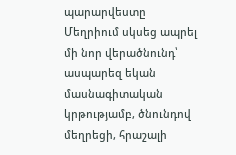պարարվեստը Մեղրիում սկսեց ապրել մի նոր վերածնունդ՝ ասպարեզ եկան մասնագիտական կրթությամբ, ծնունդով մեղրեցի, հրաշալի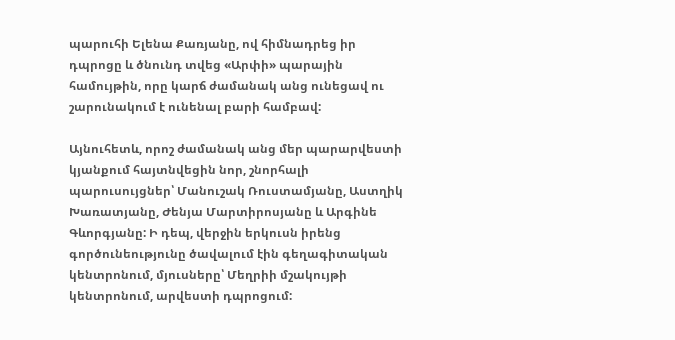պարուհի Ելենա Քառյանը, ով հիմնադրեց իր դպրոցը և ծնունդ տվեց «Արփի» պարային համույթին, որը կարճ ժամանակ անց ունեցավ ու շարունակում է ունենալ բարի համբավ:

Այնուհետև, որոշ ժամանակ անց մեր պարարվեստի կյանքում հայտնվեցին նոր, շնորհալի պարուսույցներ՝ Մանուշակ Ռուստամյանը, Աստղիկ Խառատյանը, Ժենյա Մարտիրոսյանը և Արգինե Գևորգյանը: Ի դեպ, վերջին երկուսն իրենց գործունեությունը ծավալում էին գեղագիտական կենտրոնում, մյուսները՝ Մեղրիի մշակույթի կենտրոնում, արվեստի դպրոցում: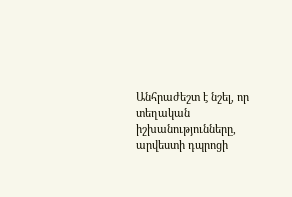Անհրաժեշտ է նշել, որ տեղական իշխանությունները, արվեստի դպրոցի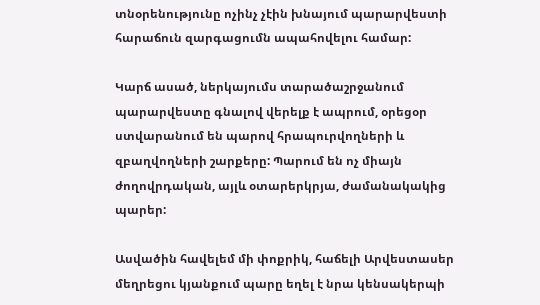տնօրենությունը ոչինչ չէին խնայում պարարվեստի հարաճուն զարգացումն ապահովելու համար:

Կարճ ասած, ներկայումս տարածաշրջանում պարարվեստը գնալով վերելք է ապրում, օրեցօր ստվարանում են պարով հրապուրվողների և զբաղվողների շարքերը: Պարում են ոչ միայն ժողովրդական, այլև օտարերկրյա, ժամանակակից պարեր:

Ասվածին հավելեմ մի փոքրիկ, հաճելի Արվեստասեր մեղրեցու կյանքում պարը եղել է նրա կենսակերպի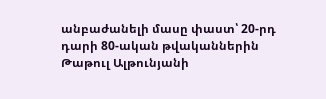անբաժանելի մասը փաստ՝ 20-րդ դարի 80-ական թվականներին Թաթուլ Ալթունյանի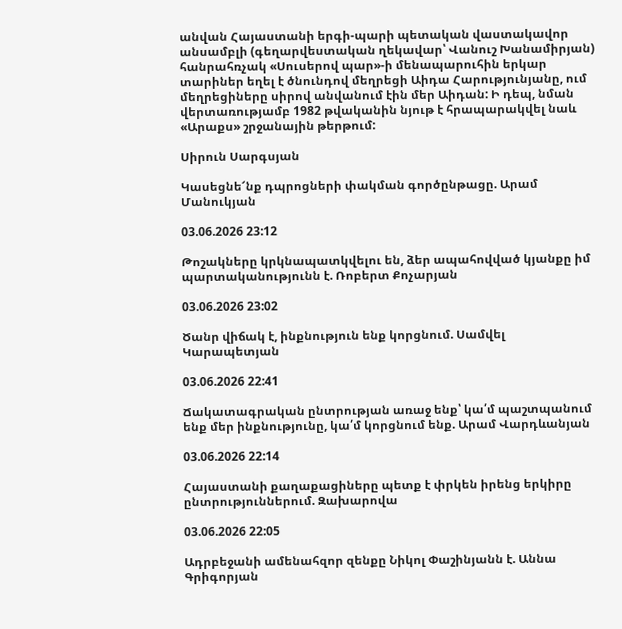անվան Հայաստանի երգի-պարի պետական վաստակավոր անսամբլի (գեղարվեստական ղեկավար՝ Վանուշ Խանամիրյան) հանրահռչակ «Սուսերով պար»-ի մենապարուհին երկար տարիներ եղել է ծնունդով մեղրեցի Աիդա Հարությունյանը, ում մեղրեցիները սիրով անվանում էին մեր Աիդան: Ի դեպ, նման վերտառությամբ 1982 թվականին նյութ է հրապարակվել նաև «Արաքս» շրջանային թերթում:

Սիրուն Սարգսյան

Կասեցնե՜նք դպրոցների փակման գործընթացը. Արամ Մանուկյան

03.06.2026 23:12

Թոշակները կրկնապատկվելու են, ձեր ապահովված կյանքը իմ պարտականությունն է. Ռոբերտ Քոչարյան

03.06.2026 23:02

Ծանր վիճակ է, ինքնություն ենք կորցնում. Սամվել Կարապետյան

03.06.2026 22:41

Ճակատագրական ընտրության առաջ ենք՝ կա՛մ պաշտպանում ենք մեր ինքնությունը, կա՛մ կորցնում ենք. Արամ Վարդևանյան

03.06.2026 22:14

Հայաստանի քաղաքացիները պետք է փրկեն իրենց երկիրը ընտրություններում. Զախարովա

03.06.2026 22:05

Ադրբեջանի ամենահզոր զենքը Նիկոլ Փաշինյանն է. Աննա Գրիգորյան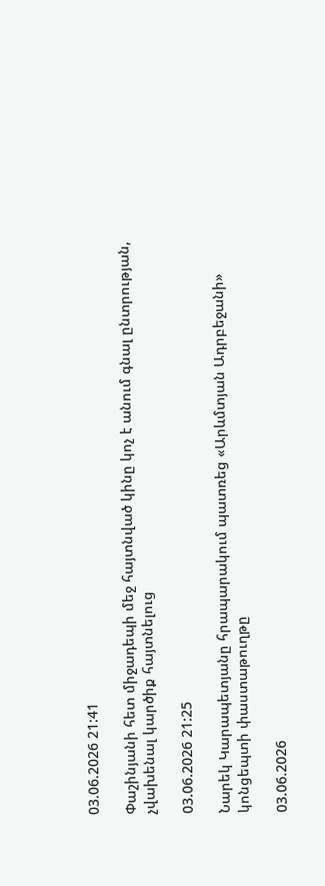03.06.2026 21:41

Փաշինյանի հետ միջադեպի մեջ հայտնված կինը կոչ է անում գնալ ընտրության, չվախենալ կարծիք հայտնելուց

03.06.2026 21:25

Նարեկ Կարապետյանը հրապարակում պատռեց «Արևմտյան Ադրբեջանի» կոնցեպտի փաստաթուղթը

03.06.2026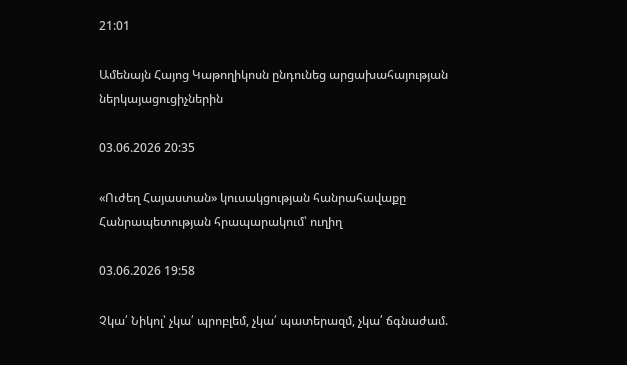21:01

Ամենայն Հայոց Կաթողիկոսն ընդունեց արցախահայության ներկայացուցիչներին

03.06.2026 20:35

«Ուժեղ Հայաստան» կուսակցության հանրահավաքը Հանրապետության հրապարակում՝ ուղիղ

03.06.2026 19:58

Չկա՛ Նիկոլ՝ չկա՛ պրոբլեմ, չկա՛ պատերազմ, չկա՛ ճգնաժամ.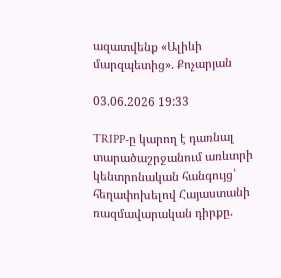ազատվենք «Ալիևի մարզպետից». Քոչարյան

03.06.2026 19:33

TRIPP-ը կարող է դառնալ տարածաշրջանում առևտրի կենտրոնական հանգույց՝ հեղափոխելով Հայաստանի ռազմավարական դիրքը.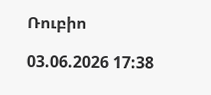Ռուբիո

03.06.2026 17:38